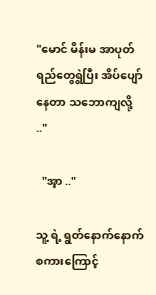"မောင် မိန်းမ အာပုတ်ရည်တွေရွဲပြီး အိပ်ပျော်နေတာ သဘောကျလို့ .."

  "အ့ာ .."

သူ့ ရဲ့ ရွတ်နောက်နောက်စကားကြောင့်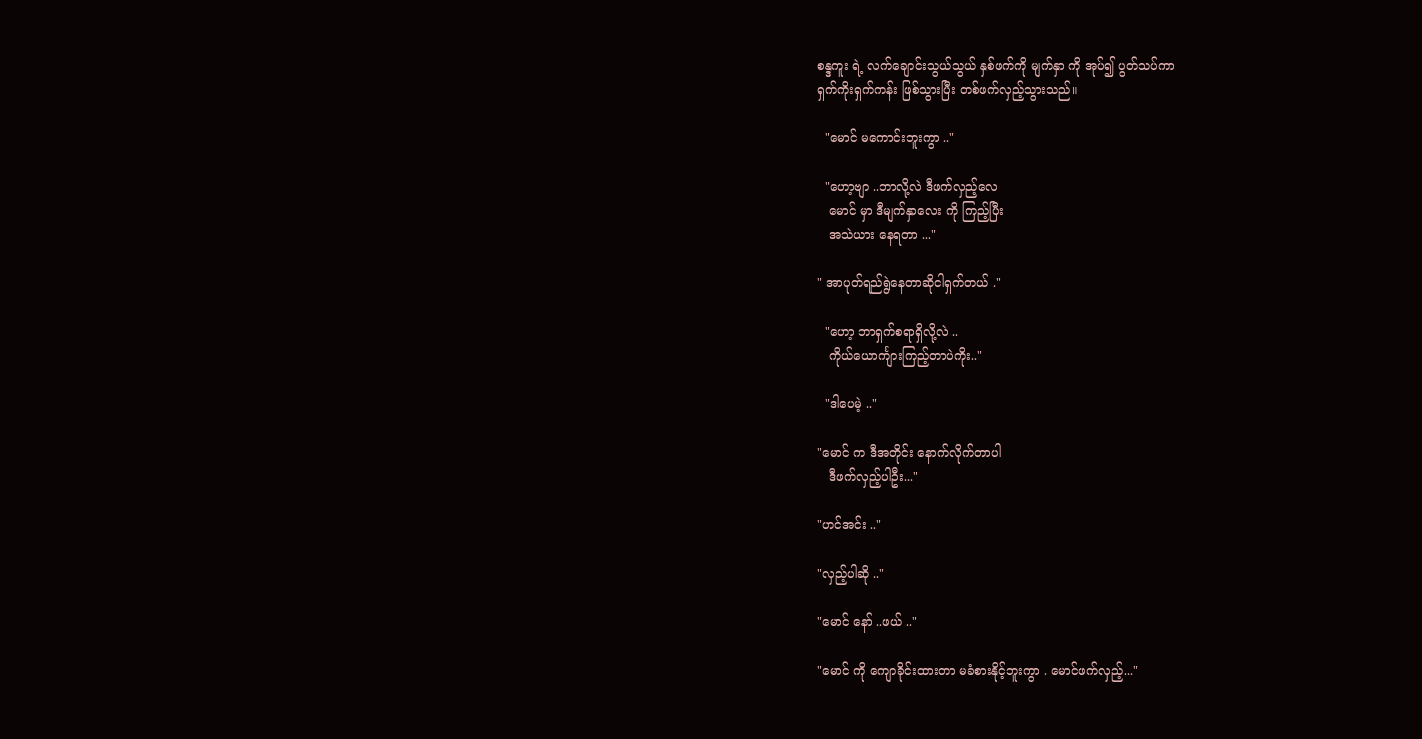စန္ဒကူး ရဲ့ လက်ချောင်းသွယ်သွယ် နှစ်ဖက်ကို မျက်နှာ ကို အုပ်၍ ပွတ်သပ်ကာ
ရှက်ကိုးရှက်ကန်း ဖြစ်သွားပြီး တစ်ဖက်လှည့်သွားသည်။

  "မောင် မကောင်းဘူးကွာ .."

  "ဟော့ဗျာ ..ဘာလို့လဲ ဒီဖက်လှည့်လေ
   မောင် မှာ ဒီမျက်နှာလေး ကို ကြည့်ပြီး
   အသဲယား နေရတာ ..."

" အာပုတ်ရည်ရွဲနေတာဆိုငါရှက်တယ် ."

  "ဟော့ ဘာရှက်စရာရှိလို့လဲ ..
   ကိုယ်ယောင်္ကျားကြည့်တာပဲကိုး.."

  "ဒါပေမဲ့ .."

"မောင် က ဒီအတိုင်း နောက်လိုက်တာပါ
   ဒီဖက်လှည့်ပါဦး..."

"ဟင်အင်း .."

"လှည့်ပါဆို .."

"မောင် နော် ..ဖယ် .."

"မောင် ကို ကျောခိုင်းထားတာ မခံစားနိုင့်ဘူးကွာ . မောင်ဖက်လှည့်..."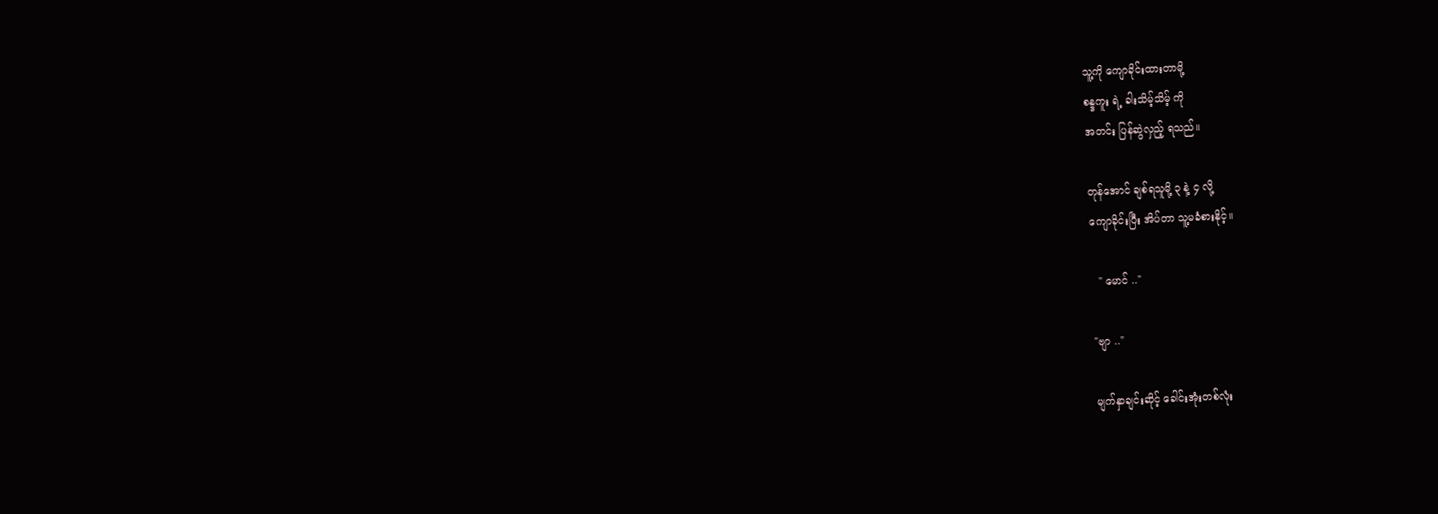သူ့ကို ကျောခိုင်းထားတာမို့
စန္ဒကူး ရဲ့ ခါးသိမ့်သိမ့် ကို
အတင်း ပြန်ဆွဲလှည့် ရသည်။

တုန်အောင် ချစ်ရသူမို့ ၃ နဲ့ ၄ လို့
ကျောခိုင်းပြီး အိပ်တာ သူ့မခံစားနိုင့်။

  " မောင် .."

"ဗျာ .."

မျက်နှာချင်းဆိုင့် ခေါင်းအုံးတစ်လုံး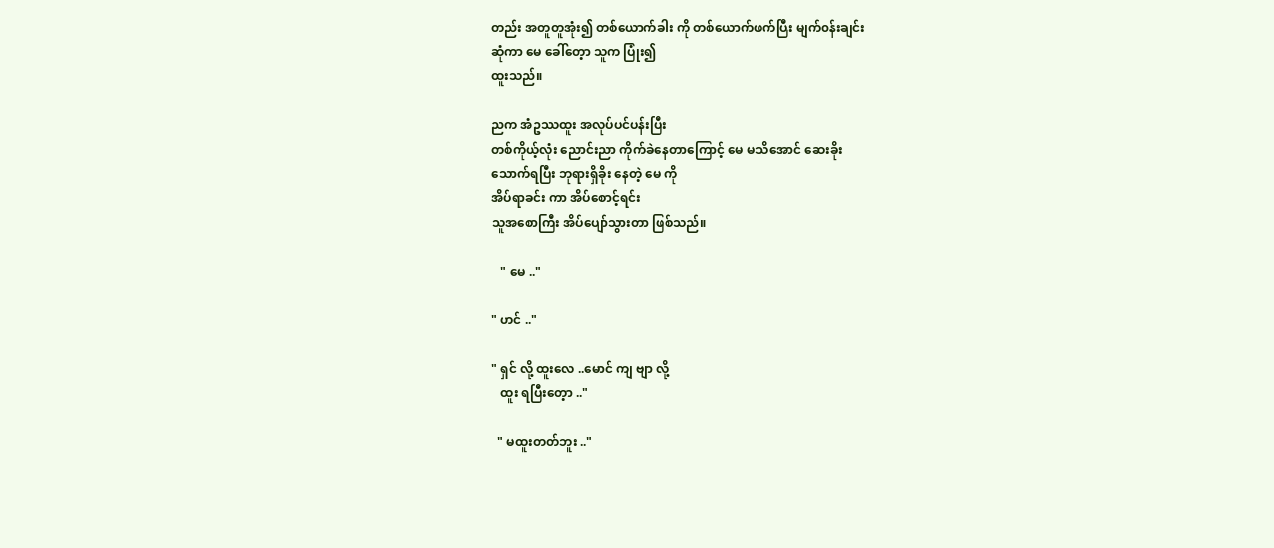တည်း အတူတူအုံး၍ တစ်ယောက်ခါး ကို တစ်ယောက်ဖက်ပြီး မျက်၀န်းချင်း
ဆုံကာ မေ ခေါ်တေ့ာ သူက ပြုံး၍
ထူးသည်။

ညက အံဥဿထူး အလုပ်ပင်ပန်းပြီး
တစ်ကိုယ့်လုံး ညောင်းညာ ကိုက်ခဲနေတာကြောင့် မေ မသိအောင် ဆေးခိုး
သောက်ရပြီး ဘုရားရှိခိုး နေတဲ့ မေ ကို
အိပ်ရာခင်း ကာ အိပ်စောင့်ရင်း
သူအစောကြီး အိပ်ပျော်သွားတာ ဖြစ်သည်။

   " မေ .."

" ဟင် .."

" ရှင် လို့ ထူးလေ ..မောင် ကျ ဗျာ လို့
   ထူး ရပြီးတေ့ာ .."

  " မထူးတတ်ဘူး .."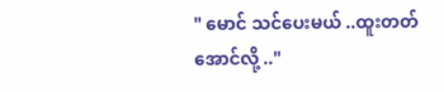" မောင် သင်ပေးမယ် ..ထူးတတ်အောင်လို့ .."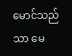မောင်သည် သာ မေ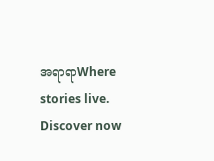အရာရာWhere stories live. Discover now